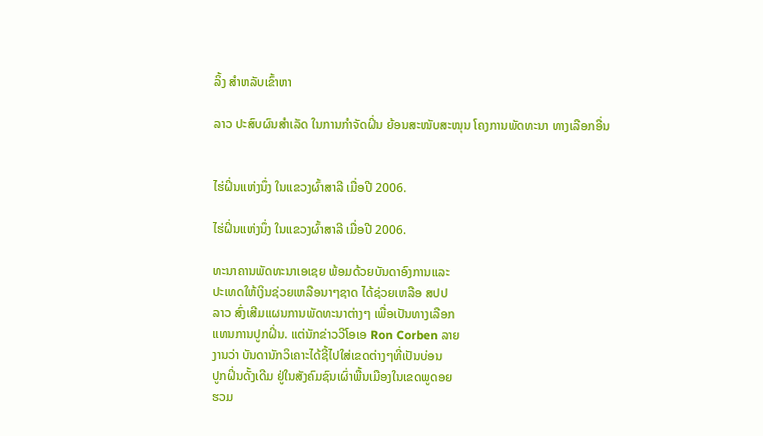ລິ້ງ ສຳຫລັບເຂົ້າຫາ

ລາວ ປະສົບຜົນສຳເລັດ ໃນການກຳຈັດຝິ່ນ ຍ້ອນສະໜັບສະໜຸນ ໂຄງການພັດທະນາ ທາງເລືອກອື່ນ


ໄຮ່ຝິ່ນແຫ່ງນຶ່ງ ໃນແຂວງຜົ້າສາລີ ເມື່ອປີ 2006.

ໄຮ່ຝິ່ນແຫ່ງນຶ່ງ ໃນແຂວງຜົ້າສາລີ ເມື່ອປີ 2006.

ທະນາຄານພັດທະນາເອເຊຍ ພ້ອມດ້ວຍບັນດາອົງການແລະ
ປະເທດໃຫ້ເງິນຊ່ວຍເຫລືອນາໆຊາດ ໄດ້ຊ່ວຍເຫລືອ ສປປ
ລາວ ສົ່ງເສີມແຜນການພັດທະນາຕ່າງໆ ເພື່ອເປັນທາງເລືອກ
ແທນການປູກຝິ່ນ. ແຕ່ນັກຂ່າວວີໂອເອ Ron Corben ລາຍ
ງານວ່າ ບັນດານັກວິເຄາະໄດ້ຊີ້ໄປໃສ່ເຂດຕ່າງໆທີ່ເປັນບ່ອນ
ປູກຝິ່ນດັ້ງເດີມ ຢູ່ໃນສັງຄົມຊົນເຜົ່າພື້ນເມືອງໃນເຂດພູດອຍ
ຮວມ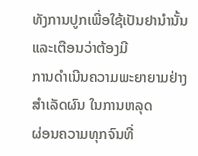ທັງການປູກເພື່ອໃຊ້ເປັນຢານຳນັ້ນ ແລະເຕືອນວ່າຕ້ອງມີ
ການດຳເນີນຄວາມພະຍາຍາມຢ່າງສຳເລັດຜົນ ໃນການຫລຸດ
ຜ່ອນຄວາມທຸກຈົນທີ່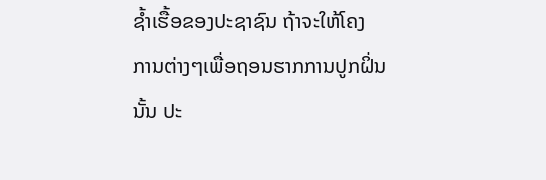ຊ້ຳເຮື້ອຂອງປະຊາຊົນ ຖ້າຈະໃຫ້ໂຄງ
ການຕ່າງໆເພື່ອຖອນຮາກການປູກຝິ່ນນັ້ນ ປະ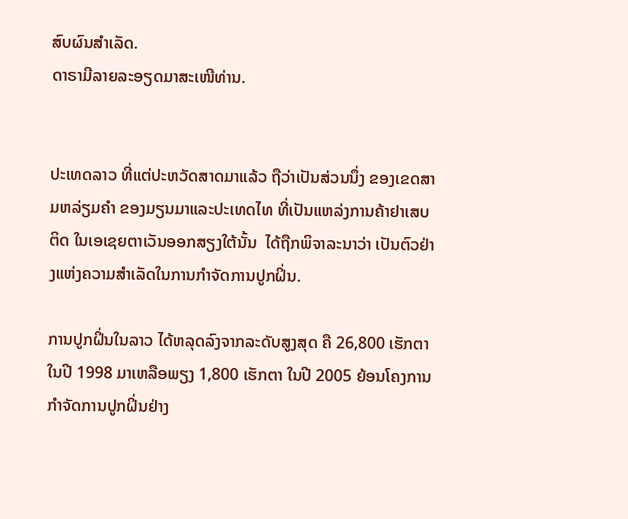ສົບຜົນສຳເລັດ.
ດາຣາມີລາຍລະອຽດມາສະເໜີທ່ານ.


ປະເທດລາວ ທີ່ແຕ່ປະຫວັດສາດມາແລ້ວ ຖືວ່າເປັນສ່ວນນຶ່ງ ຂອງເຂດສາມຫລ່ຽມຄຳ ຂອງມຽນມາແລະປະເທດໄທ ທີ່ເປັນແຫລ່ງການຄ້າຢາເສບຕິດ ໃນເອເຊຍຕາເວັນອອກສຽງໃຕ້ນັ້ນ  ໄດ້ຖືກພິຈາລະນາວ່າ ເປັນຕົວຢ່າງແຫ່ງຄວາມສຳເລັດໃນການກຳຈັດການປູກຝິ່ນ.

ການປູກຝິ່ນໃນລາວ ໄດ້ຫລຸດລົງຈາກລະດັບສູງສຸດ ຄື 26,800 ເຮັກຕາ ໃນປີ 1998 ມາເຫລືອພຽງ 1,800 ເຮັກຕາ ໃນປີ 2005 ຍ້ອນໂຄງການກຳຈັດການປູກຝິ່ນຢ່າງ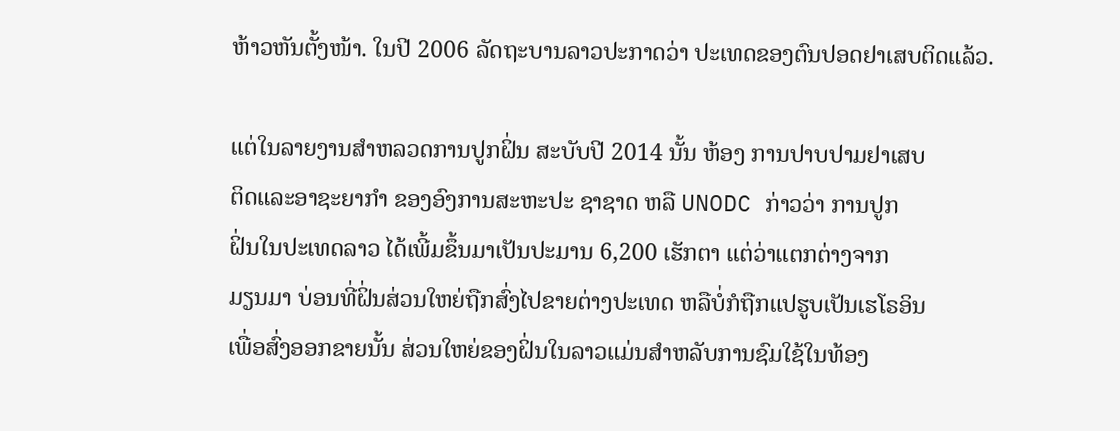ຫ້າວຫັນຕັ້ງໜ້າ. ໃນປີ 2006 ລັດຖະບານລາວປະກາດວ່າ ປະເທດຂອງຕົນປອດຢາເສບຕິດແລ້ວ.

ແຕ່ໃນລາຍງານສຳຫລວດການປູກຝິ່ນ ສະບັບປີ 2014 ນັ້ນ ຫ້ອງ ການປາບປາມຢາເສບ
ຕິດແລະອາຊະຍາກຳ ຂອງອົງການສະຫະປະ ຊາຊາດ ຫລື UNODC ກ່າວວ່າ ການປູກ
ຝິ່ນໃນປະເທດລາວ ໄດ້ເພີ້ມຂຶ້ນມາເປັນປະມານ 6,200 ເຮັກຕາ ແຕ່ວ່າແຕກຕ່າງຈາກ
ມຽນມາ ບ່ອນທີ່ຝິ່ນສ່ວນໃຫຍ່ຖືກສົ່ງໄປຂາຍຕ່າງປະເທດ ຫລືບໍ່ກໍຖືກແປຮູບເປັນເຮໂຣອິນ
ເພື່ອສົ່ງອອກຂາຍນັ້ນ ສ່ວນໃຫຍ່ຂອງຝິ່ນໃນລາວແມ່ນສຳຫລັບການຊົມໃຊ້ໃນທ້ອງ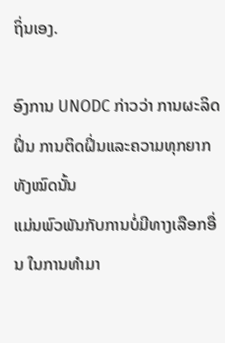ຖິ່ນເອງ.

ອົງການ UNODC ກ່າວວ່າ ການຜະລິດຝິ່ນ ການຕິດຝິ່ນແລະຄວາມທຸກຍາກ ທັງໝົດນັ້ນ
ແມ່ນພົວພັນກັບການບໍ່ມີທາງເລືອກອື່ນ ໃນການທຳມາ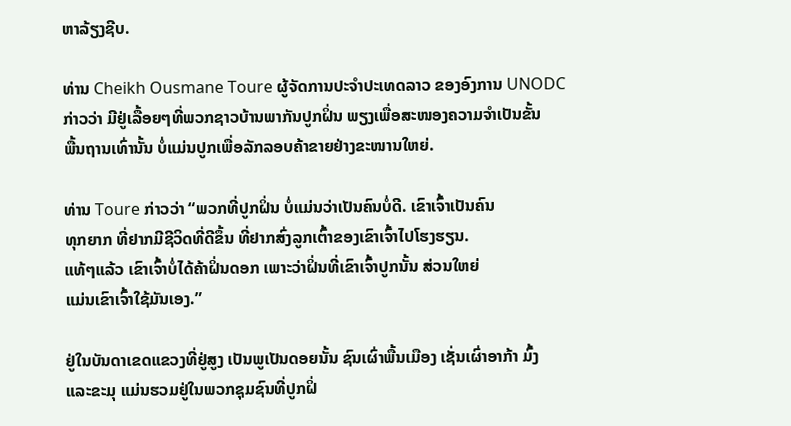ຫາລ້ຽງຊີບ.

ທ່ານ Cheikh Ousmane Toure ຜູ້ຈັດການປະຈຳປະເທດລາວ ຂອງອົງການ UNODC
ກ່າວວ່າ ມີຢູ່ເລື້ອຍໆທີ່ພວກຊາວບ້ານພາກັນປູກຝິ່ນ ພຽງເພື່ອສະໜອງຄວາມຈຳເປັນຂັ້ນ
ພື້ນຖານເທົ່ານັ້ນ ບໍ່ແມ່ນປູກເພື່ອລັກລອບຄ້າຂາຍຢ່າງຂະໜານໃຫຍ່.

ທ່ານ Toure ກ່າວວ່າ “ພວກທີ່ປູກຝິ່ນ ບໍ່ແມ່ນວ່າເປັນຄົນບໍ່ດີ. ເຂົາເຈົ້າເປັນຄົນ
ທຸກຍາກ ທີ່ຢາກມີຊີວິດທີ່ດີຂຶ້ນ ທີ່ຢາກສົ່ງລູກເຕົ້າຂອງເຂົາເຈົ້າໄປໂຮງຮຽນ.
ແທ້ໆແລ້ວ ເຂົາເຈົ້າບໍ່ໄດ້ຄ້າຝິ່ນດອກ ເພາະວ່າຝິ່ນທີ່ເຂົາເຈົ້າປູກນັ້ນ ສ່ວນໃຫຍ່
ແມ່ນເຂົາເຈົ້າໃຊ້ມັນເອງ.”

ຢູ່ໃນບັນດາເຂດແຂວງທີ່ຢູ່ສູງ ເປັນພູເປັນດອຍນັ້ນ ຊົນເຜົ່າພື້ນເມືອງ ເຊັ່ນເຜົ່າອາກ້າ ມົ້ງ
ແລະຂະມຸ ແມ່ນຮວມຢູ່ໃນພວກຊຸມຊົນທີ່ປູກຝິ່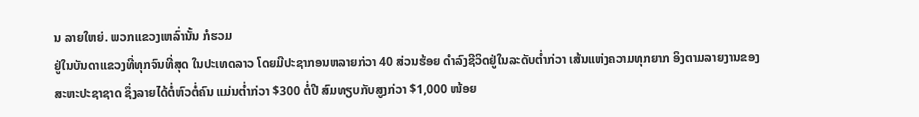ນ ລາຍໃຫຍ່. ພວກແຂວງເຫລົ່ານັ້ນ ກໍຮວມ
ຢູ່ໃນບັນດາແຂວງທີ່ທຸກຈົນທີ່ສຸດ ໃນປະເທດລາວ ໂດຍມີປະຊາກອນຫລາຍກ່ວາ 40 ສ່ວນຮ້ອຍ ດຳລົງຊີວິດຢູ່ໃນລະດັບຕ່ຳກ່ວາ ເສ້ນແຫ່ງຄວາມທຸກຍາກ ອິງຕາມລາຍງານຂອງ
ສະຫະປະຊາຊາດ ຊຶ່ງລາຍໄດ້ຕໍ່ຫົວຕໍ່ຄົນ ແມ່ນຕ່ຳກ່ວາ $300 ຕໍ່ປີ ສົມທຽບກັບສູງກ່ວາ $1,000 ໜ້ອຍ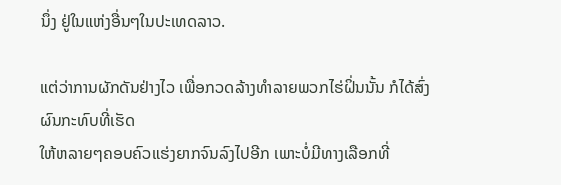ນຶ່ງ ຢູ່ໃນແຫ່ງອື່ນໆໃນປະເທດລາວ.

ແຕ່ວ່າການຜັກດັນຢ່າງໄວ ເພື່ອກວດລ້າງທຳລາຍພວກໄຮ່ຝິ່ນນັ້ນ ກໍໄດ້ສົ່ງຜົນກະທົບທີ່ເຮັດ
ໃຫ້ຫລາຍໆຄອບຄົວແຮ່ງຍາກຈົນລົງໄປອີກ ເພາະບໍ່ມີທາງເລືອກທີ່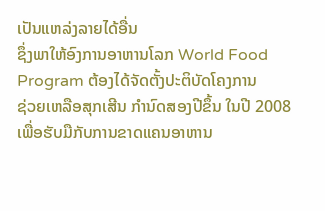ເປັນແຫລ່ງລາຍໄດ້ອື່ນ
ຊຶ່ງພາໃຫ້ອົງການອາຫານໂລກ World Food Program ຕ້ອງໄດ້ຈັດຕັ້ງປະຕິບັດໂຄງການ
ຊ່ວຍເຫລືອສຸກເສີນ ກຳນົດສອງປີຂຶ້ນ ໃນປີ 2008 ເພື່ອຮັບມືກັບການຂາດແຄນອາຫານ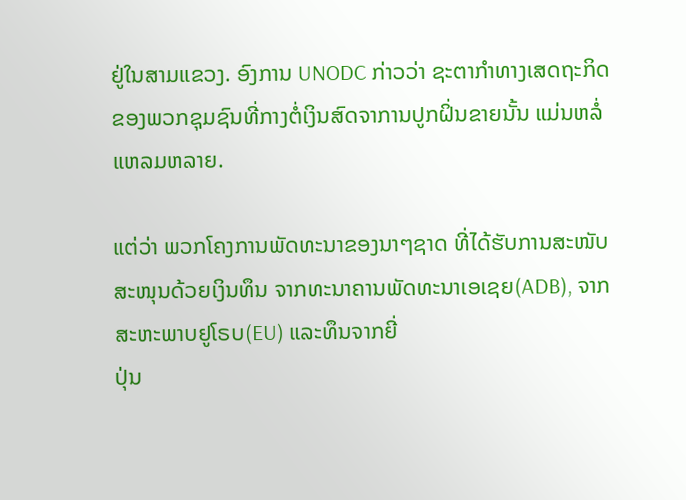ຢູ່ໃນສາມແຂວງ. ອົງການ UNODC ກ່າວວ່າ ຊະຕາກຳທາງເສດຖະກິດຂອງພວກຊຸມຊົນທີ່ກາງຕໍ່ເງິນສົດຈາການປູກຝິ່ນຂາຍນັ້ນ ແມ່ນຫລໍ່ແຫລມຫລາຍ.

ແຕ່ວ່າ ພວກໂຄງການພັດທະນາຂອງນາໆຊາດ ທີ່ໄດ້ຮັບການສະໜັບສະໜຸນດ້ວຍເງິນທຶນ ຈາກທະນາຄານພັດທະນາເອເຊຍ(ADB), ຈາກ ສະຫະພາບຢູໂຣບ(EU) ແລະທຶນຈາກຍີ່
ປຸ່ນ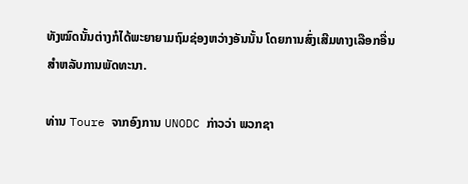ທັງໝົດນັ້ນຕ່າງກໍໄດ້ພະຍາຍາມຖົມຊ່ອງຫວ່າງອັນນັ້ນ ໂດຍການສົ່ງເສີມທາງເລືອກອື່ນ
ສຳຫລັບການພັດທະນາ.

ທ່ານ Toure ຈາກອົງການ UNODC ກ່າວວ່າ ພວກຊາ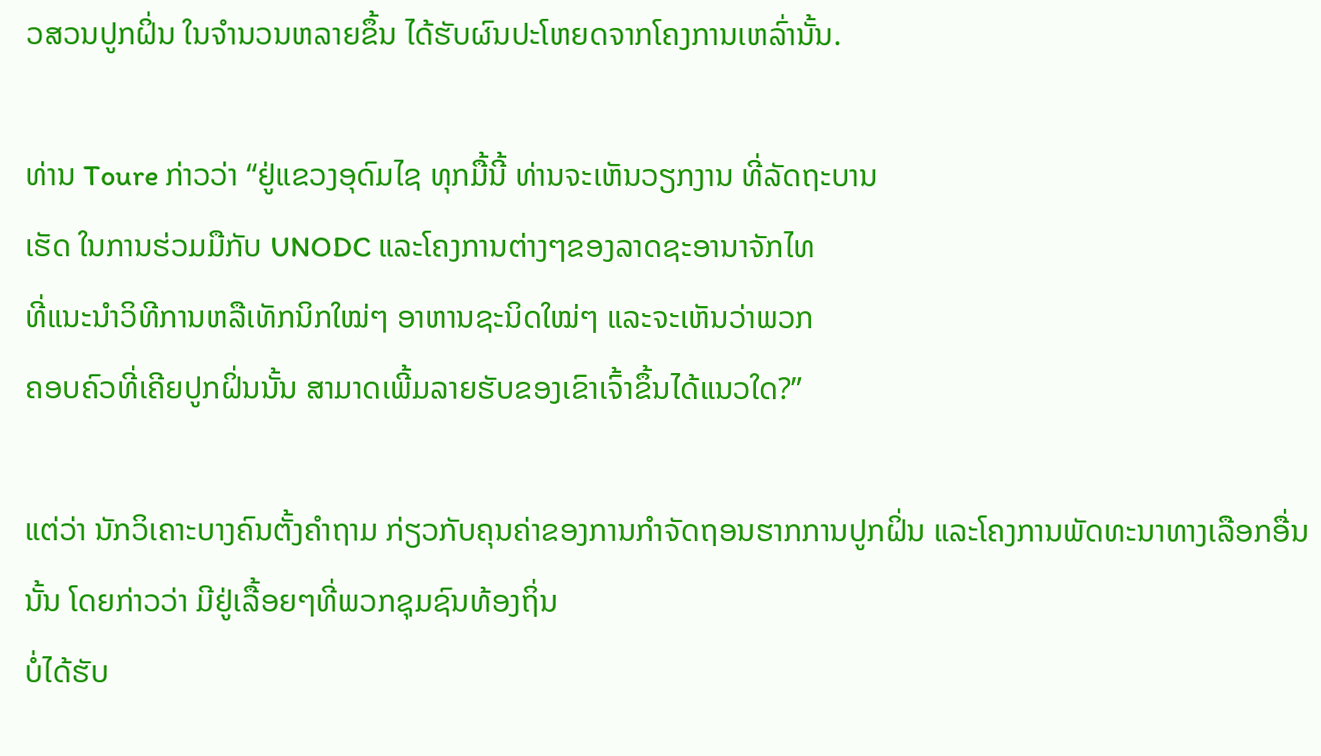ວສວນປູກຝິ່ນ ໃນຈຳນວນຫລາຍຂຶ້ນ ໄດ້ຮັບຜົນປະໂຫຍດຈາກໂຄງການເຫລົ່ານັ້ນ.

ທ່ານ Toure ກ່າວວ່າ “ຢູ່ແຂວງອຸດົມໄຊ ທຸກມື້ນີ້ ທ່ານຈະເຫັນວຽກງານ ທີ່ລັດຖະບານ
ເຮັດ ໃນການຮ່ວມມືກັບ UNODC ແລະໂຄງການຕ່າງໆຂອງລາດຊະອານາຈັກໄທ
ທີ່ແນະນຳວິທີການຫລືເທັກນິກໃໝ່ໆ ອາຫານຊະນິດໃໝ່ໆ ແລະຈະເຫັນວ່າພວກ
ຄອບຄົວທີ່ເຄີຍປູກຝິ່ນນັ້ນ ສາມາດເພີ້ມລາຍຮັບຂອງເຂົາເຈົ້າຂຶ້ນໄດ້ແນວໃດ?”

ແຕ່ວ່າ ນັກວິເຄາະບາງຄົນຕັ້ງຄຳຖາມ ກ່ຽວກັບຄຸນຄ່າຂອງການກຳຈັດຖອນຮາກການປູກຝິ່ນ ແລະໂຄງການພັດທະນາທາງເລືອກອື່ນນັ້ນ ໂດຍກ່າວວ່າ ມີຢູ່ເລື້ອຍໆທີ່ພວກຊຸມຊົນທ້ອງຖິ່ນ
ບໍ່ໄດ້ຮັບ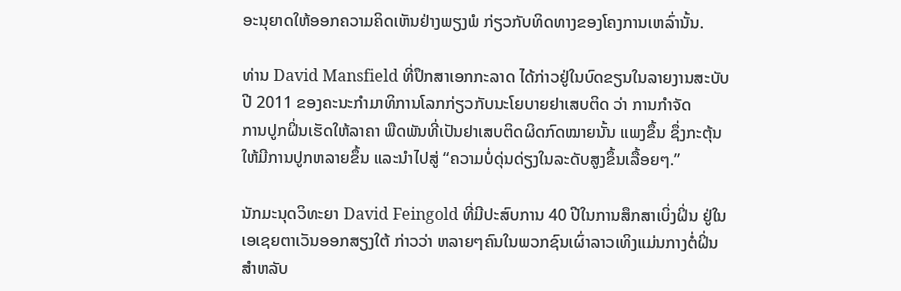ອະນຸຍາດໃຫ້ອອກຄວາມຄິດເຫັນຢ່າງພຽງພໍ ກ່ຽວກັບທິດທາງຂອງໂຄງການເຫລົ່ານັ້ນ.

ທ່ານ David Mansfield ທີ່ປຶກສາເອກກະລາດ ໄດ້ກ່າວຢູ່ໃນບົດຂຽນໃນລາຍງານສະບັບ
ປີ 2011 ຂອງຄະນະກຳມາທິການໂລກກ່ຽວກັບນະໂຍບາຍຢາເສບຕິດ ວ່າ ການກຳຈັດ
ການປູກຝິ່ນເຮັດໃຫ້ລາຄາ ພືດພັນທີ່ເປັນຢາເສບຕິດຜິດກົດໝາຍນັ້ນ ແພງຂຶ້ນ ຊຶ່ງກະຕຸ້ນ
ໃຫ້ມີການປູກຫລາຍຂຶ້ນ ແລະນຳໄປສູ່ “ຄວາມບໍ່ດຸ່ນດ່ຽງໃນລະດັບສູງຂຶ້ນເລື້ອຍໆ.”

ນັກມະນຸດວິທະຍາ David Feingold ທີ່ມີປະສົບການ 40 ປີໃນການສຶກສາເບິ່ງຝິ່ນ ຢູ່ໃນ
ເອເຊຍຕາເວັນອອກສຽງໃຕ້ ກ່າວວ່າ ຫລາຍໆຄົນໃນພວກຊົນເຜົ່າລາວເທິງແມ່ນກາງຕໍ່ຝິ່ນ
ສຳຫລັບ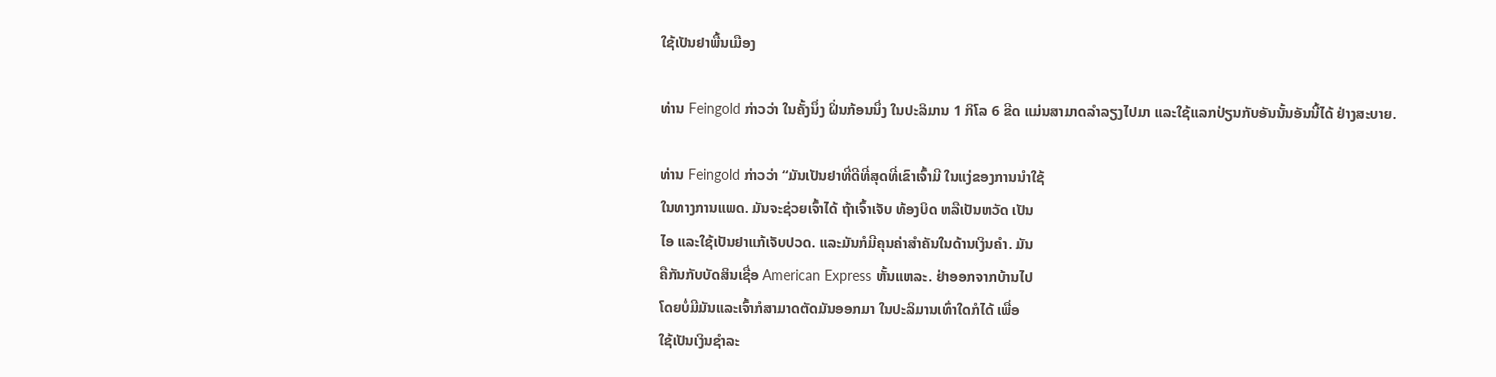ໃຊ້ເປັນຢາພື້ນເມືອງ

ທ່ານ Feingold ກ່າວວ່າ ໃນຄັ້ງນຶ່ງ ຝິ່ນກ້ອນນຶ່ງ ໃນປະລິມານ 1 ກິໂລ 6 ຂີດ ແມ່ນສາມາດລຳລຽງໄປມາ ແລະໃຊ້ແລກປ່ຽນກັບອັນນັ້ນອັນນີ້ໄດ້ ຢ່າງສະບາຍ.

ທ່ານ Feingold ກ່າວວ່າ “ມັນເປັນຢາທີ່ດີທີ່ສຸດທີ່ເຂົາເຈົ້າມີ ໃນແງ່ຂອງການນຳໃຊ້
ໃນທາງການແພດ. ມັນຈະຊ່ວຍເຈົ້າໄດ້ ຖ້າເຈົ້າເຈັບ ທ້ອງບິດ ຫລືເປັນຫວັດ ເປັນ
ໄອ ແລະໃຊ້ເປັນຢາແກ້ເຈັບປວດ. ແລະມັນກໍມີຄຸນຄ່າສຳຄັນໃນດ້ານເງິນຄຳ. ມັນ
ຄືກັນກັບບັດສິນເຊື່ອ American Express ຫັ້ນແຫລະ. ຢ່າອອກຈາກບ້ານໄປ
ໂດຍບໍ່ມີມັນແລະເຈົ້າກໍສາມາດຕັດມັນອອກມາ ໃນປະລິມານເທົ່າໃດກໍໄດ້ ເພື່ອ
ໃຊ້ເປັນເງິນຊຳລະ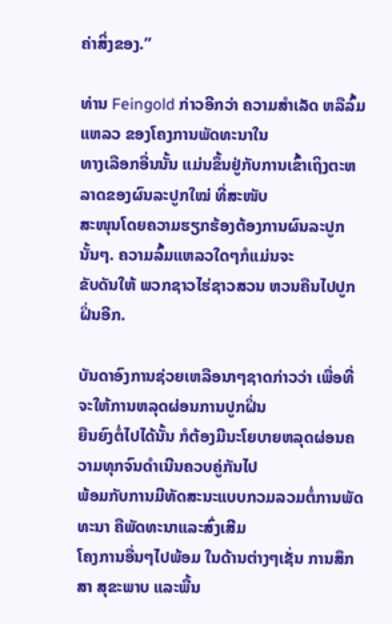ຄ່າສິ່ງຂອງ.”

ທ່ານ Feingold ກ່າວອີກວ່າ ຄວາມສຳເລັດ ຫລືລົ້ມແຫລວ ຂອງໂຄງການພັດທະນາໃນ
ທາງເລືອກອື່ນນັ້ນ ແມ່ນຂຶ້ນຢູ່ກັບການເຂົ້າເຖິງຕະຫລາດຂອງຜົນລະປູກໃໝ່ ທີ່ສະໜັບ
ສະໜຸນໂດຍຄວາມຮຽກຮ້ອງຕ້ອງການຜົນລະປູກນັ້ນໆ. ຄວາມລົ້ມແຫລວໃດໆກໍແມ່ນຈະ
ຂັບດັນໃຫ້ ພວກຊາວໄຮ່ຊາວສວນ ຫວນຄືນໄປປູກຝິ່ນອີກ.

ບັນດາອົງການຊ່ວຍເຫລືອນາໆຊາດກ່າວວ່າ ເພື່ອທີ່ຈະໃຫ້ການຫລຸດຜ່ອນການປູກຝິ່ນ
ຍືນຍົງຕໍ່ໄປໄດ້ນັ້ນ ກໍຕ້ອງມີນະໂຍບາຍຫລຸດຜ່ອນຄວາມທຸກຈົນດຳເນີນຄວບຄູ່ກັນໄປ
ພ້ອມກັບການມີທັດສະນະແບບກວມລວມຕໍ່ການພັດທະນາ ຄືພັດທະນາແລະສົ່ງເສີມ
ໂຄງການອື່ນໆໄປພ້ອມ ໃນດ້ານຕ່າງໆເຊັ່ນ ການສຶກສາ ສຸຂະພາບ ແລະພື້ນ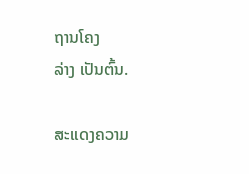ຖານໂຄງ
ລ່າງ ເປັນຕົ້ນ.

ສະແດງຄວາມ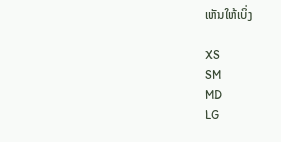ເຫັນໃຫ້ເບິ່ງ

XS
SM
MD
LG